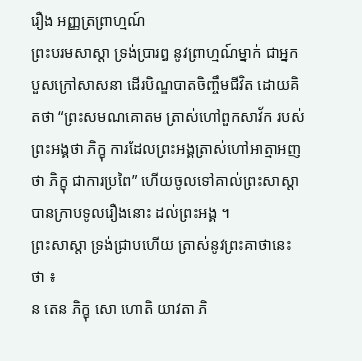រឿង ឣញ្ញត្រព្រាហ្មណ៍
ព្រះបរមសាស្តា ទ្រង់ប្រារឰ នូវព្រាហ្មណ៍ម្នាក់ ជាឣ្នកបួសក្រៅសាសនា ដើរបិណ្ឌបាតចិញ្ចឹមជីវិត ដោយគិតថា “ព្រះសមណគោតម ត្រាស់ហៅពួកសាវ័ក របស់ព្រះឣង្គថា ភិក្ខុ ការដែលព្រះឣង្គត្រាស់ហៅឣាត្មាឣញថា ភិក្ខុ ជាការប្រពៃ” ហើយចូលទៅគាល់ព្រះសាស្តា បានក្រាបទូលរឿងនោះ ដល់ព្រះឣង្គ ។
ព្រះសាស្តា ទ្រង់ជ្រាបហើយ ត្រាស់នូវព្រះគាថានេះ ថា ៖
ន តេន ភិក្ខុ សោ ហោតិ យាវតា ភិ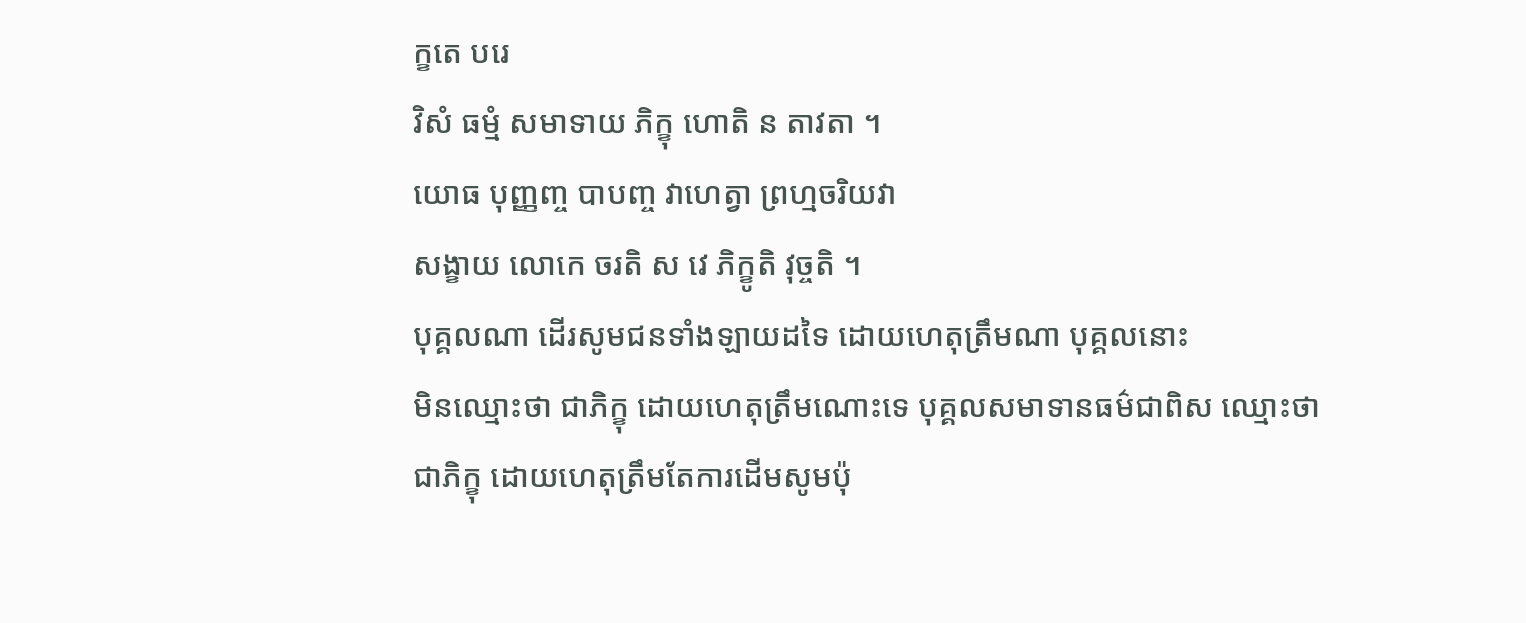ក្ខតេ បរេ
វិសំ ធម្មំ សមាទាយ ភិក្ខុ ហោតិ ន តាវតា ។
យោធ បុញ្ញញ្ច បាបញ្ច វាហេត្វា ព្រហ្មចរិយវា
សង្ខាយ លោកេ ចរតិ ស វេ ភិក្ខូតិ វុច្ចតិ ។
បុគ្គលណា ដើរសូមជនទាំងឡាយដទៃ ដោយហេតុត្រឹមណា បុគ្គលនោះ
មិនឈ្មោះថា ជាភិក្ខុ ដោយហេតុត្រឹមណោះទេ បុគ្គលសមាទានធម៌ជាពិស ឈ្មោះថា
ជាភិក្ខុ ដោយហេតុត្រឹមតែការដើមសូមប៉ុ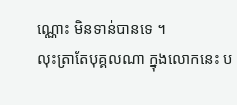ណ្ណោះ មិនទាន់បានទេ ។
លុះត្រាតែបុគ្គលណា ក្នុងលោកនេះ ប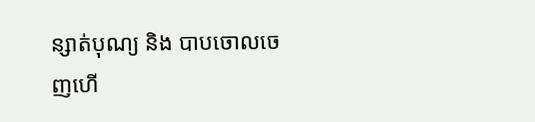ន្សាត់បុណ្យ និង បាបចោលចេញហើ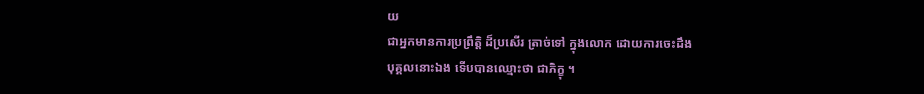យ
ជាឣ្នកមានការប្រព្រឹត្តិ ដ៏ប្រសើរ ត្រាច់ទៅ ក្នុងលោក ដោយការចេះដឹង
បុគ្គលនោះឯង ទើបបានឈ្មោះថា ជាភិក្ខុ ។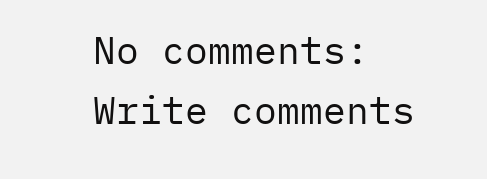No comments:
Write comments